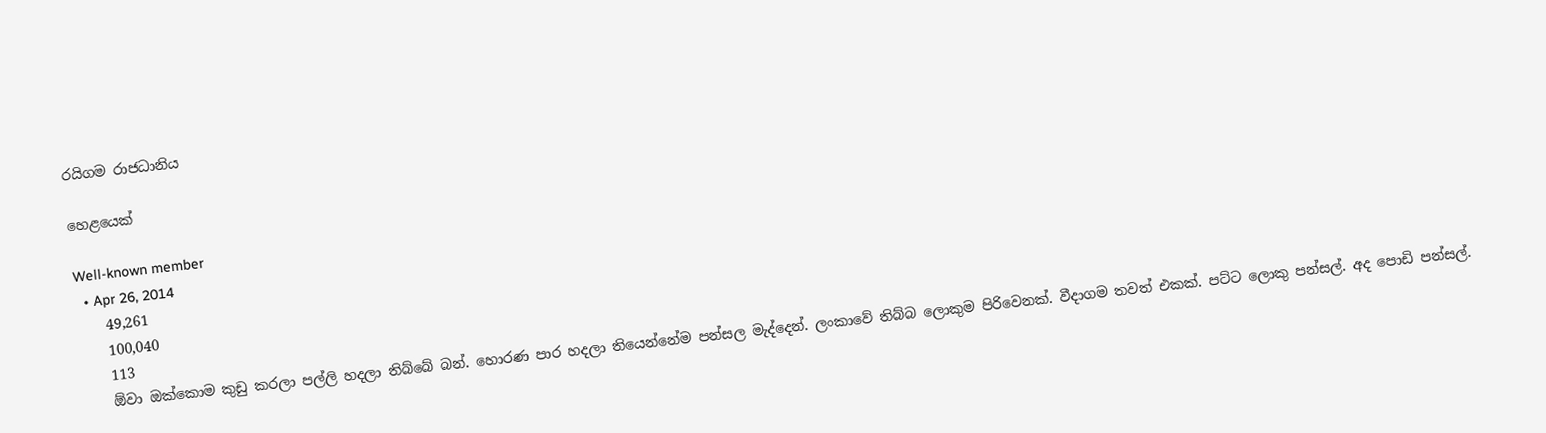රයිගම රාජධානිය

හෙළයෙක්

Well-known member
  • Apr 26, 2014
    49,261
    100,040
    113
    ඕවා ඔක්කොම කුඩු කරලා පල්ලි හදලා තිබ්බේ බන්. හොරණ පාර හදලා තියෙන්නේම පන්සල මැද්දෙන්. ලංකාවේ තිබ්බ ලොකුම පිරිවෙනක්. වීදාගම තවත් එකක්. පට්ට ලොකු පන්සල්. අද පොඩි පන්සල්.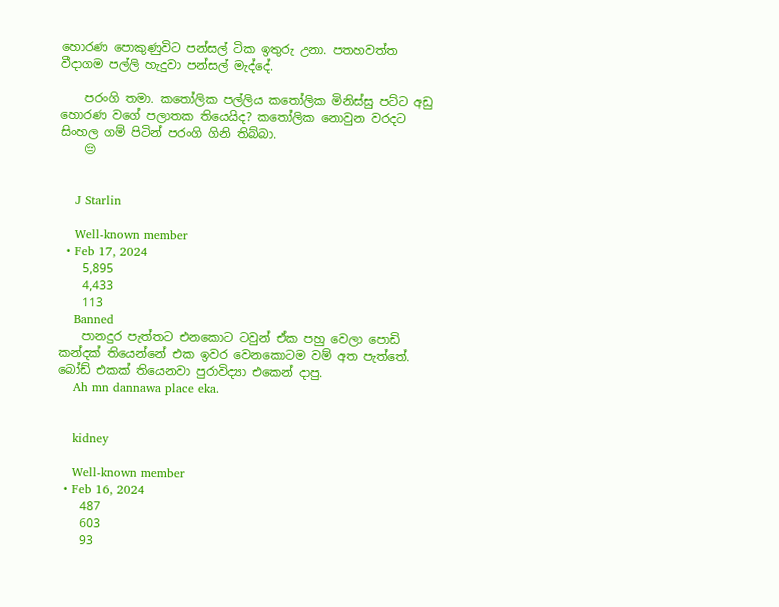හොරණ පොකුණුවිට පන්සල් ටික ඉතුරු උනා. පතහවත්ත වීදාගම පල්ලි හැදුවා පන්සල් මැද්දේ.

    පරංගි තමා. කතෝලික පල්ලිය කතෝලික මිනිස්සු පට්ට අඩු හොරණ වගේ පලාතක තියෙයිද? කතෝලික නොවුන වරදට සිංහල ගම් පිටින් පරංගි ගිනි තිබ්බා.
    😔


    J Starlin

    Well-known member
  • Feb 17, 2024
    5,895
    4,433
    113
    Banned
    පානදුර පැත්තට එනකොට ටවුන් ඒක පහු වෙලා පොඩි කන්දක් තියෙන්නේ එක ඉවර වෙනකොටම වම් අත පැත්තේ. බෝඩ් එකක් තියෙනවා පුරාවිද්‍යා එකෙන් දාපු.
    Ah mn dannawa place eka.


    kidney

    Well-known member
  • Feb 16, 2024
    487
    603
    93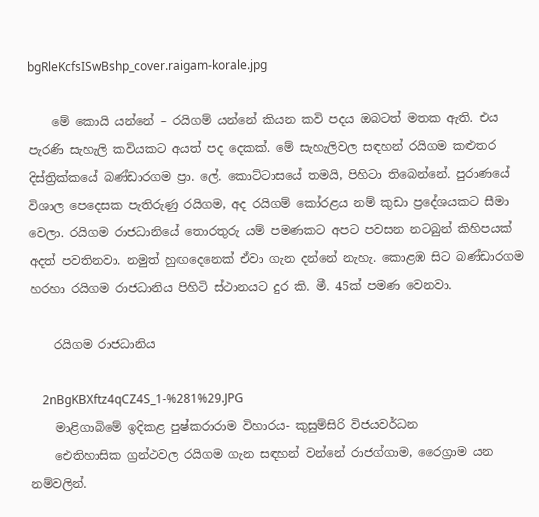bgRleKcfsISwBshp_cover.raigam-korale.jpg

    මේ කොයි යන්නේ – රයිගම් යන්නේ කියන කවි පදය ඔබටත් මතක ඇති. එය පැරණි සැහැලි කවියකට අයත් පද දෙකක්. මේ සැහැලිවල සඳහන් රයිගම කළුතර දිස්ත්‍රික්කයේ බණ්ඩාරගම ප්‍රා. ලේ. කොට්ටාසයේ තමයි, පිහිටා තිබෙන්නේ. පුරාණයේ විශාල පෙදෙසක පැතිරුණු රයිගම, අද රයිගම් කෝරළය නම් කුඩා ප්‍රදේශයකට සීමා වෙලා. රයිගම රාජධානියේ තොරතුරු යම් පමණකට අපට පවසන නටබුන් කිහිපයක් අදත් පවතිනවා. නමුත් හුඟදෙනෙක් ඒවා ගැන දන්නේ නැහැ. කොළඹ සිට බණ්ඩාරගම හරහා රයිගම රාජධානිය පිහිටි ස්ථානයට දුර කි. මී. 45ක් පමණ වෙනවා.

    රයිගම රාජධානිය

    2nBgKBXftz4qCZ4S_1-%281%29.JPG
    මාළිගාබිමේ ඉදිකළ පුෂ්කරාරාම විහාරය- කුසුම්සිරි විජයවර්ධන
    ඓතිහාසික ග්‍රන්ථවල රයිගම ගැන සඳහන් වන්නේ රාජග්ගාම, රෛග්‍රාම යන නම්වලින්.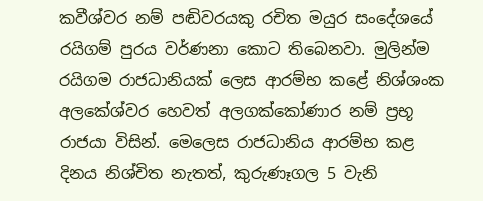කවීශ්වර නම් පඬිවරයකු රචිත මයුර සංදේශයේ රයිගම් පුරය වර්ණනා කොට තිබෙනවා. මුලින්ම රයිගම රාජධානියක් ලෙස ආරම්භ කළේ නිශ්ශංක අලකේශ්වර හෙවත් අලගක්කෝණාර නම් ප්‍රභූ රාජයා විසින්. මෙලෙස රාජධානිය ආරම්භ කළ දිනය නිශ්චිත නැතත්, කුරුණෑගල 5 වැනි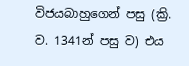විජයබාහුගෙන් පසු (ක්‍රි. ව. 1341න් පසු ව) එය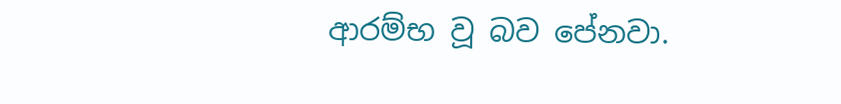ආරම්භ වූ බව පේනවා.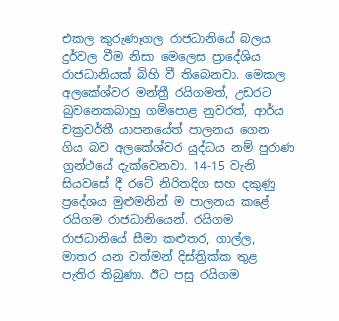එකල කුරුණෑගල රාජධානියේ බලය දුර්වල වීම නිසා මෙලෙස ප්‍රාදේශිය රාජධානියක් බිහි වී තිබෙනවා. මෙකල අලකේශ්වර මන්ත්‍රී රයිගමත්, උඩරට බුවනෙකබාහු ගම්පොළ නුවරත්, ආර්ය චක්‍රවර්තී යාපනයේත් පාලනය ගෙන ගිය බව අලකේශ්වර යුද්ධය නම් පුරාණ ග්‍රන්ථයේ දැක්වෙනවා. 14-15 වැනි සියවසේ දී රටේ නිරිතදිග සහ දකුණු ප්‍රදේශය මුළුමනින් ම පාලනය කළේ රයිගම රාජධානියෙන්. රයිගම රාජධානියේ සීමා කළුතර, ගාල්ල, මාතර යන වත්මන් දිස්ත්‍රික්ක තුළ පැතිර තිබුණා. ඊට පසු රයිගම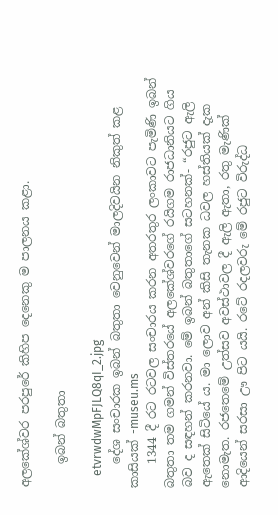අලකේශ්වර පරපුරේ කිහිප දෙනෙකු ම පාලනය කළා.

    ඉබන් බතුතා

    etvrwdwMpFJLQ8qI_2.jpg
    දේශ සංචාරක ඉබන් බතුතා වෙනුවෙන් මාලදිවයින නිකුත් කළ කාසියක් -museu.ms
    1344 දී රට රටවල සංචාරය කරන අතරතුර ලංකාවට පැමිණි ඉබන් බතුතා තම ගමන් විස්තරයේ අලකේශ්වරගේ රයිගම රාජධානියට ගිය බව ද සඳහන් කරනවා. මේ ඉබන් බතුතාගේ සටහනක්- “රජුට ඇලි ඇතෙක් සිටියේ ය. මා ලොව අන් කිසි තැනක ධවල හස්තියක් දැක නොමැත. රජතෙමේ උත්සව අවස්ථාවල දී ඇලි ඇතා, රතු මැණික් ආදියෙන් සරසා ඌ පිට යයි. රටේ රදලවරු මේ රජුට විරුද්ධ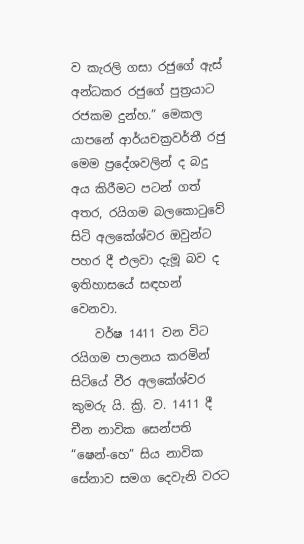ව කැරලි ගසා රජුගේ ඇස් අන්ධකර රජුගේ පුත්‍රයාට රජකම දුන්හ.” මෙකල යාපනේ ආර්යචක්‍රවර්තී රජු මෙම ප්‍රදේශවලින් ද බදු අය කිරීමට පටන් ගත් අතර, රයිගම බලකොටුවේ සිටි අලකේශ්වර ඔවුන්ට පහර දී එලවා දැමූ බව ද ඉතිහාසයේ සඳහන් වෙනවා.
    වර්ෂ 1411 වන විට රයිගම පාලනය කරමින් සිටියේ වීර අලකේශ්වර කුමරු යි. ක්‍රි. ව. 1411 දී චීන නාවික සෙන්පති “ෂෙන්-හෙ” සිය නාවික සේනාව සමග දෙවැනි වරට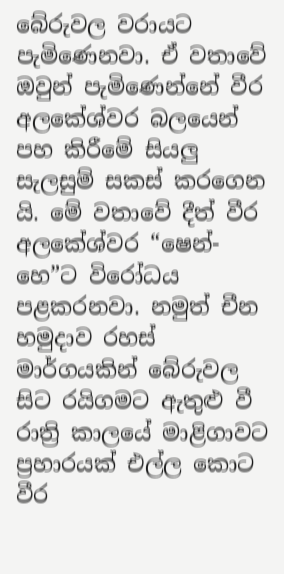බේරුවල වරායට පැමිණෙනවා. ඒ වතාවේ ඔවුන් පැමිණෙන්නේ වීර අලකේශ්වර බලයෙන් පහ කිරීමේ සියලු සැලසුම් සකස්‌ කරගෙන යි. මේ වතාවේ දීත් වීර අලකේශ්වර “ෂෙන්-හෙ”ට විරෝධය පළකරනවා. නමුත් චීන හමුදාව රහස්‌ මාර්ගයකින් බේරුවල සිට රයිගමට ඇතුළු වී රාත්‍රි කාලයේ මාළිගාවට ප්‍රහාරයක්‌ එල්ල කොට වීර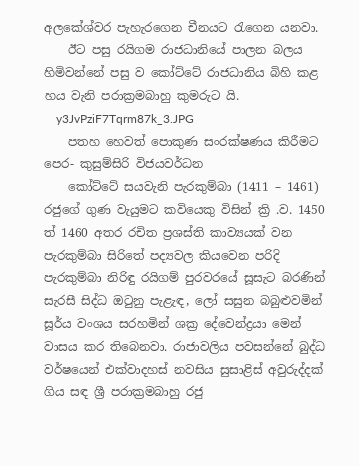අලකේශ්වර පැහැරගෙන චීනයට රැගෙන යනවා.
    ඊට පසු රයිගම රාජධානියේ පාලන බලය හිමිවන්නේ පසු ව කෝට්ටේ රාජධානිය බිහි කළ හය වැනි පරාක්‍රමබාහු කුමරුට යි.
    y3JvPziF7Tqrm87k_3.JPG
    පතහ හෙවත් පොකුණ සංරක්ෂණය කිරීමට පෙර- කුසුම්සිරි විජයවර්ධන
    කෝට්ටේ සයවැනි පැරකුම්බා (1411 – 1461) රජුගේ ගුණ වැයුමට කවියෙකු විසින් ක්‍රි .ව. 1450 ත් 1460 අතර රචිත ප්‍රශස්ති කාව්‍යයක් වන පැරකුම්බා සිරිතේ පද්‍යවල කියවෙන පරිදි පැරකුම්බා නිරිඳු රයිගම් පුරවරයේ සූසැට බරණින් සැරසී සිද්ධ ඔටුනු පැළැඳ, ලෝ සසුන බබුළුවමින් සූර්ය වංශය සරහමින් ශක්‍ර දේවෙන්ද්‍රයා මෙන් වාසය කර තිබෙනවා. රාජාවලිය පවසන්නේ බුද්ධ වර්ෂයෙන් එක්වාදහස් නවසිය සුසාළිස් අවුරුද්දක් ගිය සඳ ශ්‍රී පරාක්‍රමබාහු රජු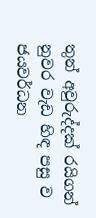තුන් අවුරුද්දක් රයිගන් නුවර වැඩ හිඳ පසු ව ජයවර්ධන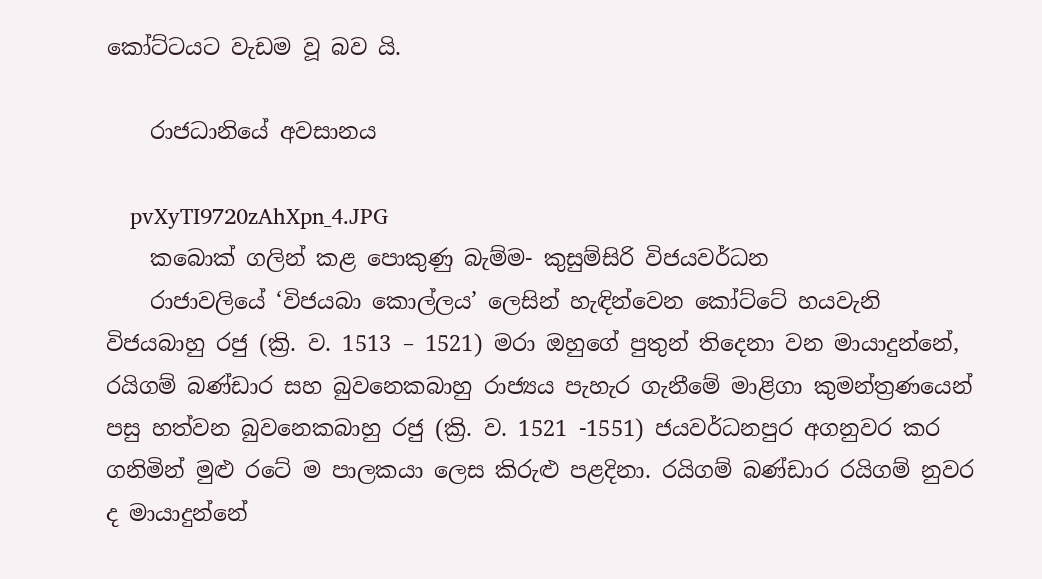කෝට්ටයට වැඩම වූ බව යි.

    රාජධානියේ අවසානය

    pvXyTI9720zAhXpn_4.JPG
    කබොක් ගලින් කළ පොකුණු බැම්ම- කුසුම්සිරි විජයවර්ධන
    රාජාවලියේ ‘විජයබා කොල්ලය’ ලෙසින් හැඳින්වෙන කෝට්ටේ හයවැනි විජයබාහු රජු (ක්‍රි. ව. 1513 – 1521) මරා ඔහුගේ පුතුන් තිදෙනා වන මායාදුන්නේ, රයිගම් බණ්ඩාර සහ බුවනෙකබාහු රාජ්‍යය පැහැර ගැනීමේ මාළිගා කුමන්ත්‍රණයෙන් පසු හත්වන බුවනෙකබාහු රජු (ක්‍රි. ව. 1521 -1551) ජයවර්ධනපුර අගනුවර කර ගනිමින් මුළු රටේ ම පාලකයා ලෙස කිරුළු පළදිනා. රයිගම් බණ්ඩාර රයිගම් නුවර ද මායාදුන්නේ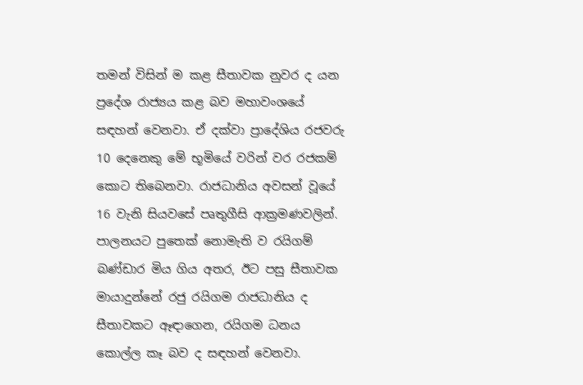තමන් විසින් ම කළ සීතාවක නුවර ද යන ප්‍රදේශ රාජ්‍යය කළ බව මහාවංශයේ සඳහන් වෙනවා. ඒ දක්වා ප්‍රාදේශිය රජවරු 10 දෙනෙකු මේ භූමියේ වරින් වර රජකම් කොට තිබෙනවා. රාජධානිය අවසන් වූයේ 16 වැනි සියවසේ පෘතුගීසි ආක්‍රමණවලින්. පාලනයට පුතෙක් නොමැති ව රයිගම් බණ්ඩාර මිය ගිය අතර, ඊට පසු සීතාවක මායාදුන්නේ රජු රයිගම රාජධානිය ද සීතාවකට ඈඳාගෙන, රයිගම ධනය කොල්ල කෑ බව ද සඳහන් වෙනවා.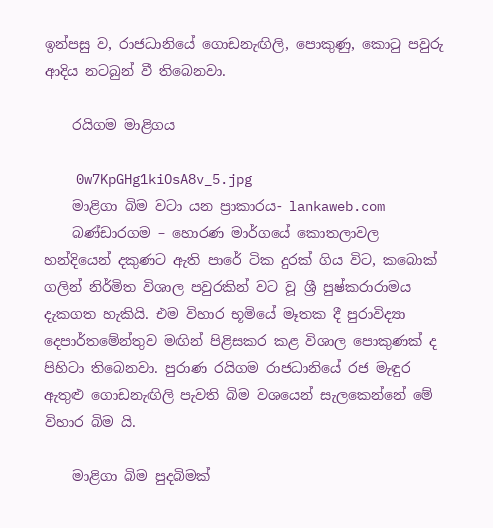ඉන්පසු ව, රාජධානියේ ගොඩනැඟිලි, පොකුණු, කොටු පවුරු ආදිය නටබුන් වී තිබෙනවා.

    රයිගම මාළිගය

    0w7KpGHg1kiOsA8v_5.jpg
    මාළිගා බිම වටා යන ප්‍රාකාරය- lankaweb.com
    බණ්ඩාරගම – හොරණ මාර්ගයේ කොතලාවල හන්දියෙන් දකුණට ඇති පාරේ ටික දුරක් ගිය විට, කබොක් ගලින් නිර්මිත විශාල පවුරකින් වට වූ ශ්‍රී පුෂ්කරාරාමය දැකගත හැකියි. එම විහාර භූමියේ මෑතක දී පුරාවිද්‍යා දෙපාර්තමේන්තුව මඟින් පිළිසකර කළ විශාල පොකුණක් ද පිහිටා තිබෙනවා. පුරාණ රයිගම රාජධානියේ රජ මැඳුර ඇතුළු ගොඩනැඟිලි පැවති බිම වශයෙන් සැලකෙන්නේ මේ විහාර බිම යි.

    මාළිගා බිම පුදබිමක්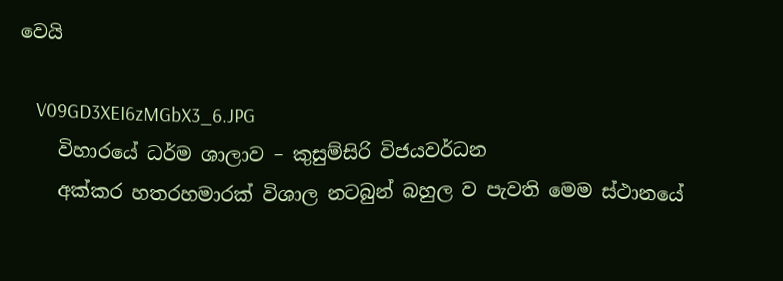වෙයි

    V09GD3XEI6zMGbX3_6.JPG
    විහාරයේ ධර්ම ශාලාව – කුසුම්සිරි විජයවර්ධන
    අක්කර හතරහමාරක් විශාල නටබුන් බහුල ව පැවති මෙම ස්ථානයේ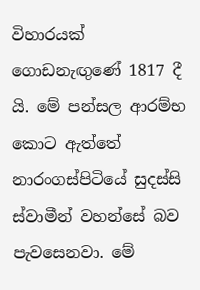විහාරයක් ගොඩනැඟුණේ 1817 දී යි. මේ පන්සල ආරම්භ කොට ඇත්තේ නාරංගස්පිටියේ සුදස්සි ස්වාමීන් වහන්සේ බව පැවසෙනවා. මේ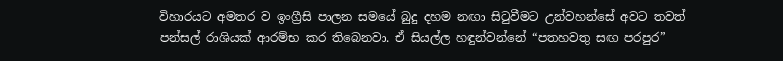විහාරයට අමතර ව ඉංග්‍රීසි පාලන සමයේ බුදු දහම නඟා සිටුවීමට උන්වහන්සේ අවට තවත් පන්සල් රාශියක් ආරම්භ කර තිබෙනවා. ඒ සියල්ල හඳුන්වන්නේ “පතහවතු සඟ පරපුර”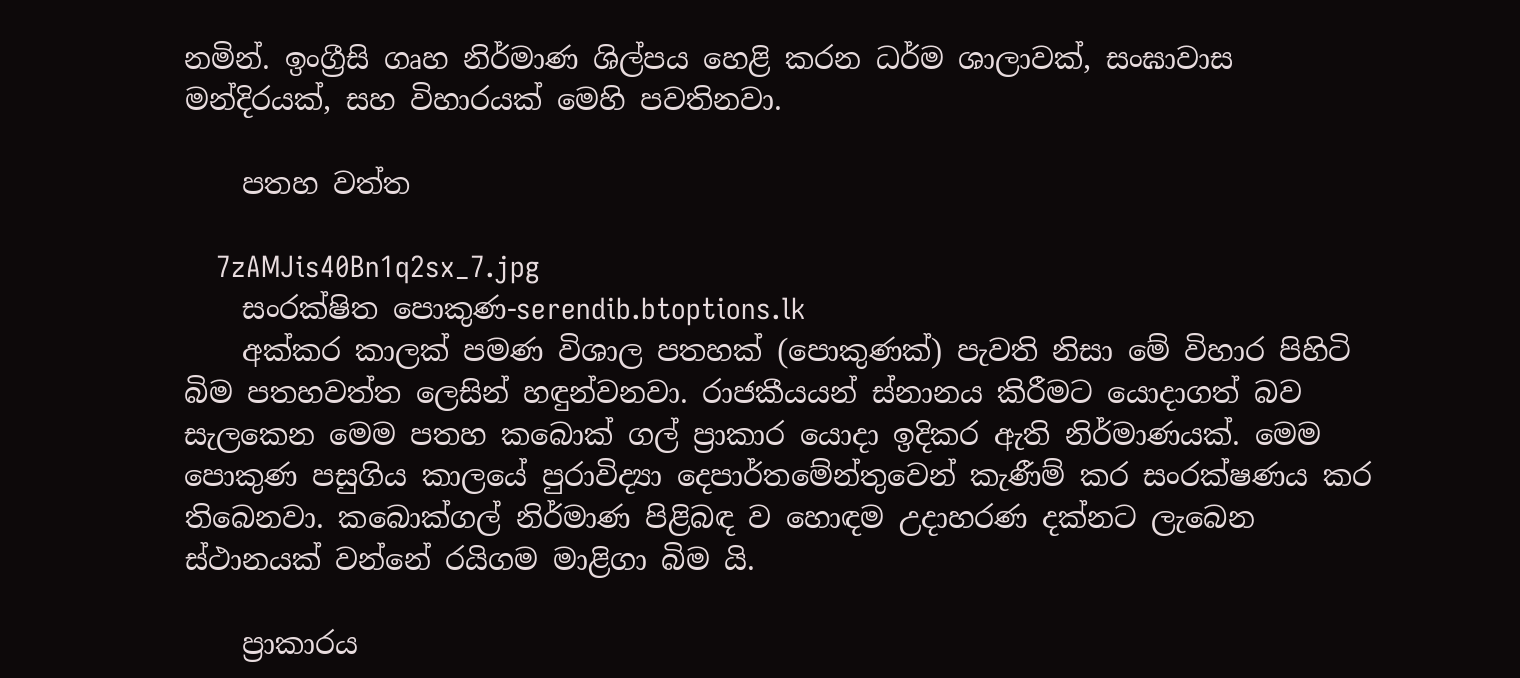නමින්. ඉංග්‍රීසි ගෘහ නිර්මාණ ශිල්පය හෙළි කරන ධර්ම ශාලාවක්, සංඝාවාස මන්දිරයක්, සහ විහාරයක් මෙහි පවතිනවා.

    පතහ වත්ත

    7zAMJis40Bn1q2sx_7.jpg
    සංරක්ෂිත පොකුණ-serendib.btoptions.lk
    අක්කර කාලක් පමණ විශාල පතහක් (පොකුණක්) පැවති නිසා මේ විහාර පිහිටි බිම පතහවත්ත ලෙසින් හඳුන්වනවා. රාජකීයයන් ස්නානය කිරීමට යොදාගත් බව සැලකෙන මෙම පතහ කබොක් ගල් ප්‍රාකාර යොදා ඉදිකර ඇති නිර්මාණයක්. මෙම පොකුණ පසුගිය කාලයේ පුරාවිද්‍යා දෙපාර්තමේන්තුවෙන් කැණීම් කර සංරක්ෂණය කර තිබෙනවා. කබොක්ගල් නිර්මාණ පිළිබඳ ව හොඳම උදාහරණ දක්නට ලැබෙන ස්ථානයක් වන්නේ රයිගම මාළිගා බිම යි.

    ප්‍රාකාරය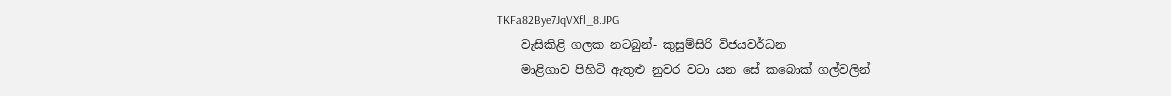TKFa82Bye7JqVXfl_8.JPG
    වැසිකිළි ගලක නටබුන්- කුසුම්සිරි විජයවර්ධන
    මාළිගාව පිහිටි ඇතුළු නුවර වටා යන සේ කබොක් ගල්වලින්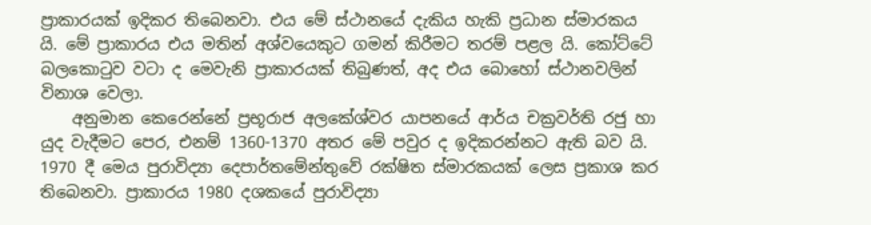ප්‍රාකාරයක් ඉදිකර තිබෙනවා. එය මේ ස්ථානයේ දැකිය හැකි ප්‍රධාන ස්මාරකය යි. මේ ප්‍රාකාරය එය මතින් අශ්වයෙකුට ගමන් කිරීමට තරම් පළල යි. කෝට්ටේ බලකොටුව වටා ද මෙවැනි ප්‍රාකාරයක් තිබුණත්, අද එය බොහෝ ස්ථානවලින් විනාශ වෙලා.
    අනුමාන කෙරෙන්නේ ප්‍රභූරාජ අලකේශ්වර යාපනයේ ආර්ය චක්‍රවර්ති රජු හා යුද වැදීමට පෙර, එනම් 1360-1370 අතර මේ පවුර ද ඉදිකරන්නට ඇති බව යි. 1970 දී මෙය පුරාවිද්‍යා දෙපාර්තමේන්තුවේ රක්ෂිත ස්මාරකයක් ලෙස ප්‍රකාශ කර තිබෙනවා. ප්‍රාකාරය 1980 දශකයේ පුරාවිද්‍යා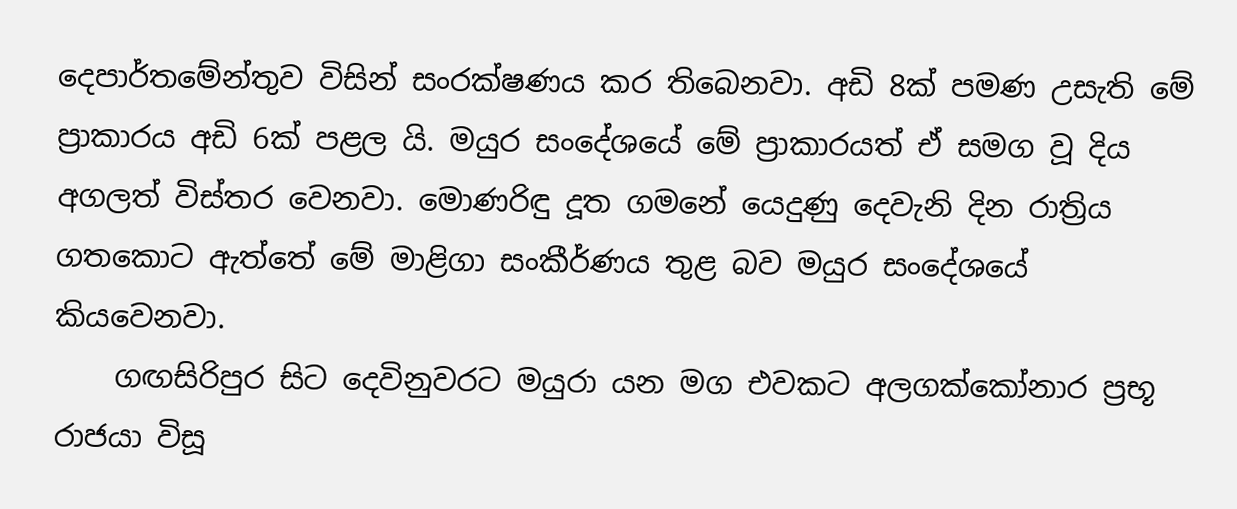දෙපාර්තමේන්තුව විසින් සංරක්ෂණය කර තිබෙනවා. අඩි 8ක් පමණ උසැති මේ ප්‍රාකාරය අඩි 6ක් පළල යි. මයුර සංදේශයේ මේ ප්‍රාකාරයත් ඒ සමග වූ දිය අගලත් විස්තර වෙනවා. මොණරිඳු දූත ගමනේ යෙදුණු දෙවැනි දින රාත්‍රිය ගතකොට ඇත්තේ මේ මාළිගා සංකීර්ණය තුළ බව මයුර සංදේශයේ කියවෙනවා.
    ගඟසිරිපුර සිට දෙවිනුවරට මයුරා යන මග එවකට අලගක්කෝනාර ප්‍රභූ රාජයා විසූ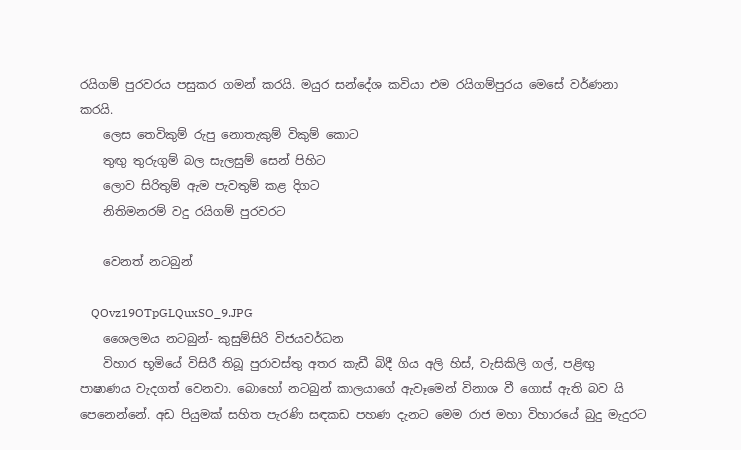රයිගම් පුරවරය පසුකර ගමන් කරයි. මයුර සන්දේශ කවියා එම රයිගම්පුරය මෙසේ වර්ණනා කරයි.
    ලෙස තෙවිකුම් රුපු නොතැකුම් විකුම් කොට
    තුඟු තුරුගුම් බල සැලසුම් සෙන් පිහිට
    ලොව සිරිතුම් ඇම පැවතුම් කළ දිගට
    නිතිමනරම් වදු රයිගම් පුරවරට

    වෙනත් නටබුන්

    QOvz19OTpGLQuxSO_9.JPG
    ශෛලමය නටබුන්- කුසුම්සිරි විජයවර්ධන
    විහාර භූමියේ විසිරී තිබූ පුරාවස්තු අතර කැඩී බිදී ගිය අලි හිස්, වැසිකිලි ගල්, පළිඟු පාෂාණය වැදගත් වෙනවා. බොහෝ නටබුන් කාලයාගේ ඇවෑමෙන් විනාශ වී ගොස් ඇති බව යි පෙනෙන්නේ. අඩ පියුමක් සහිත පැරණි සඳකඩ පහණ දැනට මෙම රාජ මහා විහාරයේ බුදු මැදුරට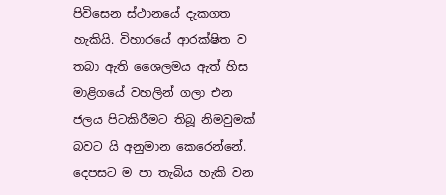පිවිසෙන ස්ථානයේ දැකගත හැකියි. විහාරයේ ආරක්ෂිත ව තබා ඇති ශෛලමය ඇත් හිස මාළිගයේ වහලින් ගලා එන ජලය පිටකිරීමට තිබූ නිමවුමක් බවට යි අනුමාන කෙරෙන්නේ. දෙපසට ම පා තැබිය හැකි වන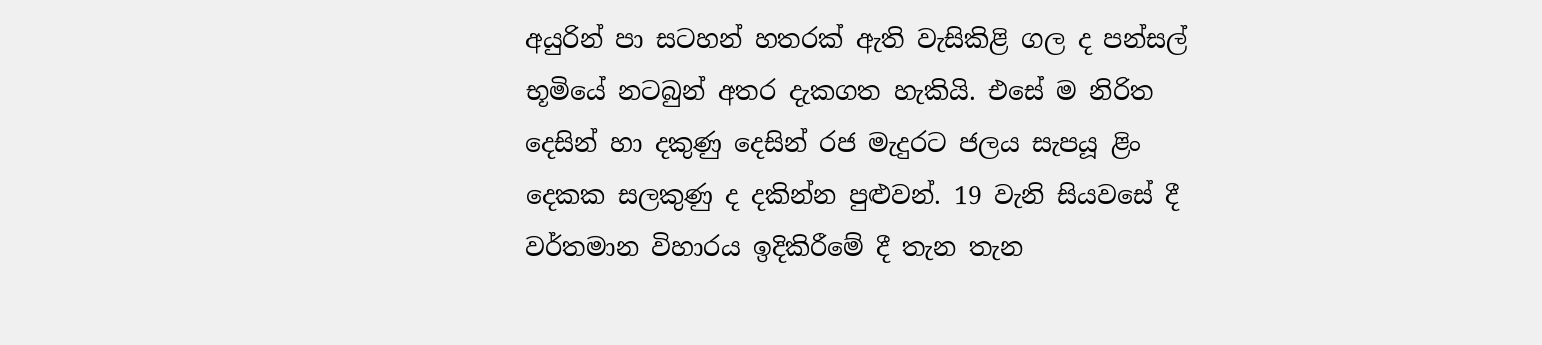අයුරින් පා සටහන් හතරක් ඇති වැසිකිළි ගල ද පන්සල් භූමියේ නටබුන් අතර දැකගත හැකියි. එසේ ම නිරිත දෙසින් හා දකුණු දෙසින් රජ මැදුරට ජලය සැපයූ ළිං දෙකක සලකුණු ද දකින්න පුළුවන්. 19 වැනි සියවසේ දී වර්තමාන විහාරය ඉදිකිරීමේ දී තැන තැන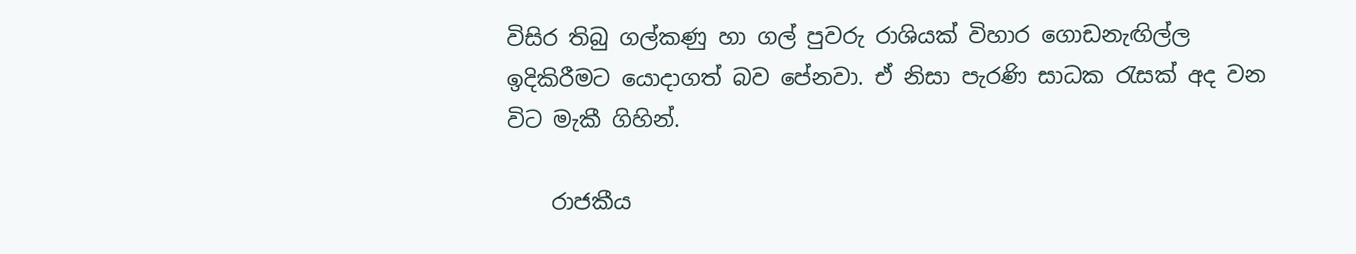විසිර තිබු ගල්කණු හා ගල් පුවරු රාශියක් විහාර ගොඩනැඟිල්ල ඉදිකිරීමට යොදාගත් බව පේනවා. ඒ නිසා පැරණි සාධක රැසක් අද වන විට මැකී ගිහින්.

    රාජකීය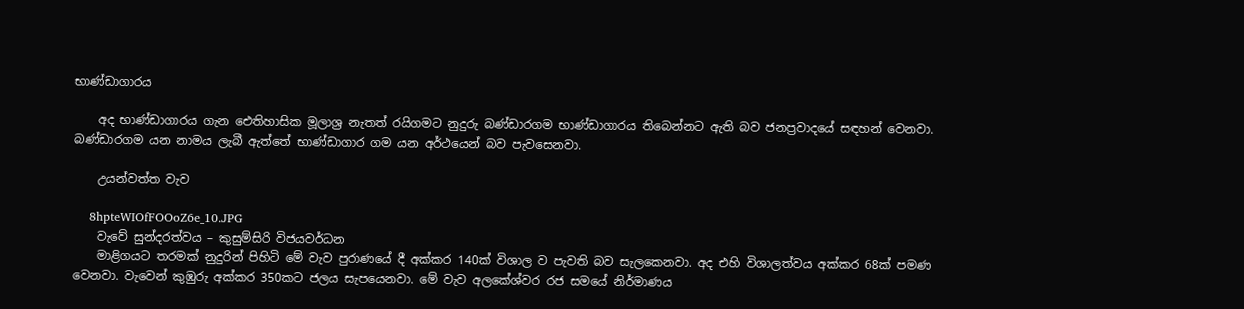භාණ්ඩාගාරය

    අද භාණ්ඩාගාරය ගැන ඓතිහාසික මූලාශ්‍ර නැතත් රයිගමට නුදුරු බණ්ඩාරගම භාණ්ඩාගාරය තිබෙන්නට ඇති බව ජනප්‍රවාදයේ සඳහන් වෙනවා. බණ්ඩාරගම යන නාමය ලැබී ඇත්තේ භාණ්ඩාගාර ගම යන අර්ථයෙන් බව පැවසෙනවා.

    උයන්වත්ත වැව

    8hpteWIOfFOOoZ6e_10.JPG
    වැවේ සුන්දරත්වය – කුසුම්සිරි විජයවර්ධන
    මාළිගයට තරමක් නුදුරින් පිහිටි මේ වැව පුරාණයේ දී අක්කර 140ක් විශාල ව පැවති බව සැලකෙනවා. අද එහි විශාලත්වය අක්කර 68ක් පමණ වෙනවා. වැවෙන් කුඹුරු අක්කර 350කට ජලය සැපයෙනවා. මේ වැව අලකේශ්වර රජ සමයේ නිර්මාණය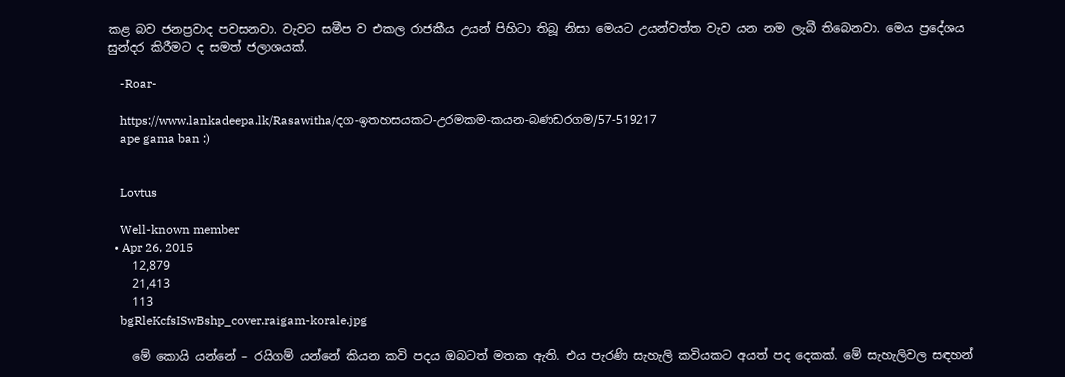කළ බව ජනප්‍රවාද පවසනවා. වැවට සමීප ව එකල රාජකීය උයන් පිහිටා තිබූ නිසා මෙයට උයන්වත්ත වැව යන නම ලැබී තිබෙනවා. මෙය ප්‍රදේශය සුන්දර කිරීමට ද සමත් ජලාශයක්.

    -Roar-

    https://www.lankadeepa.lk/Rasawitha/දග-ඉතහසයකට-උරමකම-කයන-බණඩරගම/57-519217
    ape gama ban :)


    Lovtus

    Well-known member
  • Apr 26, 2015
    12,879
    21,413
    113
    bgRleKcfsISwBshp_cover.raigam-korale.jpg

    මේ කොයි යන්නේ – රයිගම් යන්නේ කියන කවි පදය ඔබටත් මතක ඇති. එය පැරණි සැහැලි කවියකට අයත් පද දෙකක්. මේ සැහැලිවල සඳහන්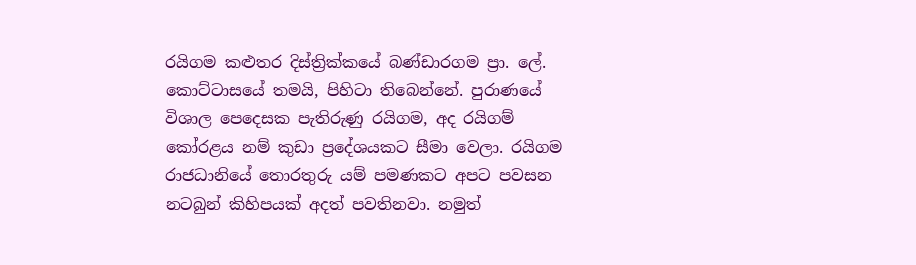රයිගම කළුතර දිස්ත්‍රික්කයේ බණ්ඩාරගම ප්‍රා. ලේ. කොට්ටාසයේ තමයි, පිහිටා තිබෙන්නේ. පුරාණයේ විශාල පෙදෙසක පැතිරුණු රයිගම, අද රයිගම් කෝරළය නම් කුඩා ප්‍රදේශයකට සීමා වෙලා. රයිගම රාජධානියේ තොරතුරු යම් පමණකට අපට පවසන නටබුන් කිහිපයක් අදත් පවතිනවා. නමුත්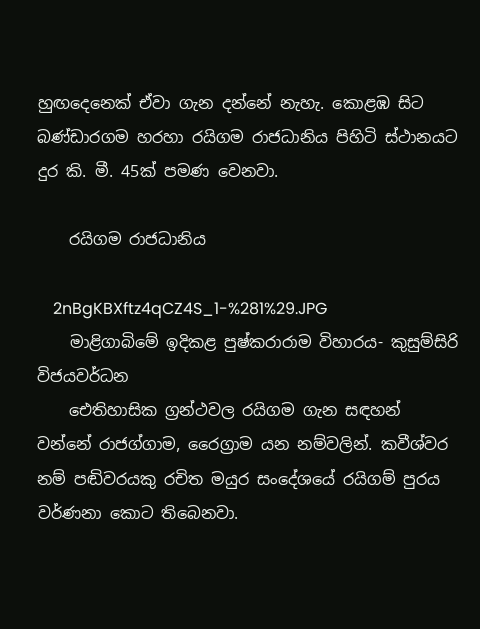හුඟදෙනෙක් ඒවා ගැන දන්නේ නැහැ. කොළඹ සිට බණ්ඩාරගම හරහා රයිගම රාජධානිය පිහිටි ස්ථානයට දුර කි. මී. 45ක් පමණ වෙනවා.

    රයිගම රාජධානිය

    2nBgKBXftz4qCZ4S_1-%281%29.JPG
    මාළිගාබිමේ ඉදිකළ පුෂ්කරාරාම විහාරය- කුසුම්සිරි විජයවර්ධන
    ඓතිහාසික ග්‍රන්ථවල රයිගම ගැන සඳහන් වන්නේ රාජග්ගාම, රෛග්‍රාම යන නම්වලින්. කවීශ්වර නම් පඬිවරයකු රචිත මයුර සංදේශයේ රයිගම් පුරය වර්ණනා කොට තිබෙනවා.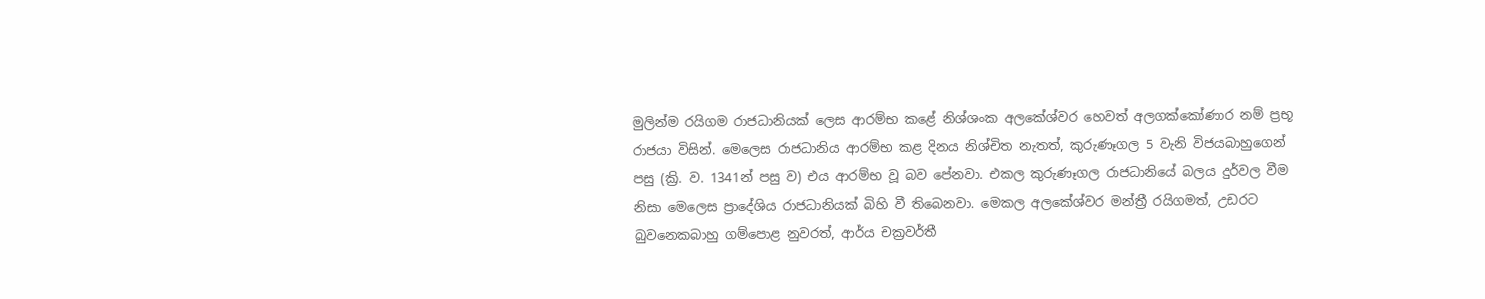මුලින්ම රයිගම රාජධානියක් ලෙස ආරම්භ කළේ නිශ්ශංක අලකේශ්වර හෙවත් අලගක්කෝණාර නම් ප්‍රභූ රාජයා විසින්. මෙලෙස රාජධානිය ආරම්භ කළ දිනය නිශ්චිත නැතත්, කුරුණෑගල 5 වැනි විජයබාහුගෙන් පසු (ක්‍රි. ව. 1341න් පසු ව) එය ආරම්භ වූ බව පේනවා. එකල කුරුණෑගල රාජධානියේ බලය දුර්වල වීම නිසා මෙලෙස ප්‍රාදේශිය රාජධානියක් බිහි වී තිබෙනවා. මෙකල අලකේශ්වර මන්ත්‍රී රයිගමත්, උඩරට බුවනෙකබාහු ගම්පොළ නුවරත්, ආර්ය චක්‍රවර්තී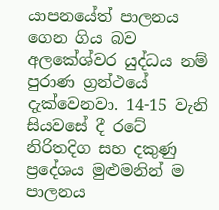යාපනයේත් පාලනය ගෙන ගිය බව අලකේශ්වර යුද්ධය නම් පුරාණ ග්‍රන්ථයේ දැක්වෙනවා. 14-15 වැනි සියවසේ දී රටේ නිරිතදිග සහ දකුණු ප්‍රදේශය මුළුමනින් ම පාලනය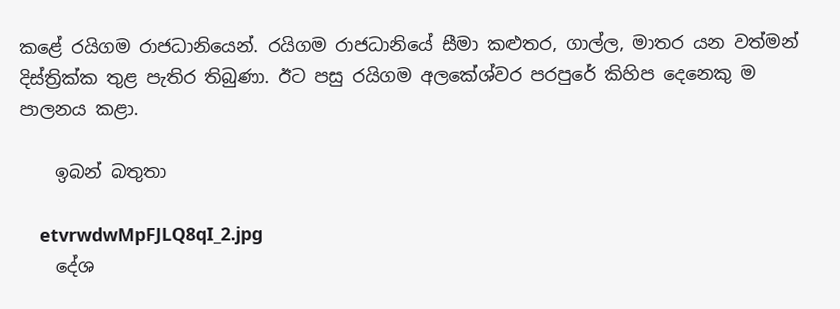කළේ රයිගම රාජධානියෙන්. රයිගම රාජධානියේ සීමා කළුතර, ගාල්ල, මාතර යන වත්මන් දිස්ත්‍රික්ක තුළ පැතිර තිබුණා. ඊට පසු රයිගම අලකේශ්වර පරපුරේ කිහිප දෙනෙකු ම පාලනය කළා.

    ඉබන් බතුතා

    etvrwdwMpFJLQ8qI_2.jpg
    දේශ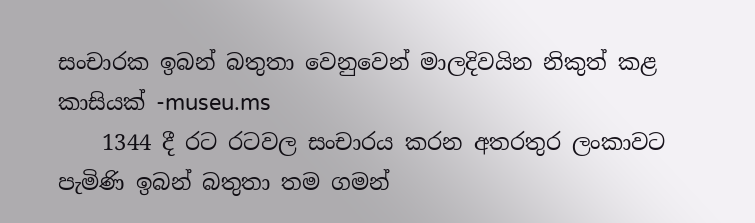සංචාරක ඉබන් බතුතා වෙනුවෙන් මාලදිවයින නිකුත් කළ කාසියක් -museu.ms
    1344 දී රට රටවල සංචාරය කරන අතරතුර ලංකාවට පැමිණි ඉබන් බතුතා තම ගමන්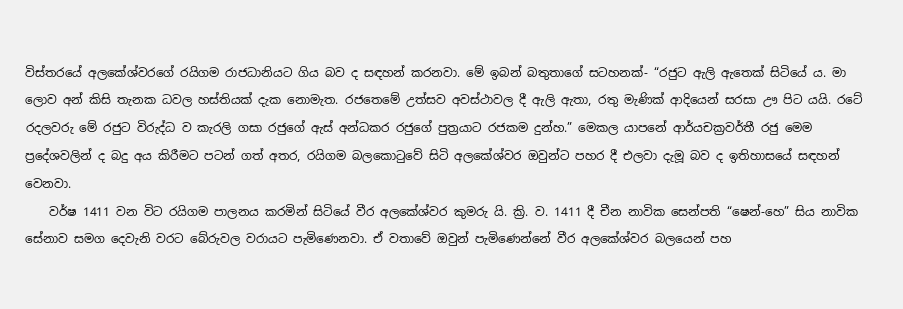විස්තරයේ අලකේශ්වරගේ රයිගම රාජධානියට ගිය බව ද සඳහන් කරනවා. මේ ඉබන් බතුතාගේ සටහනක්- “රජුට ඇලි ඇතෙක් සිටියේ ය. මා ලොව අන් කිසි තැනක ධවල හස්තියක් දැක නොමැත. රජතෙමේ උත්සව අවස්ථාවල දී ඇලි ඇතා, රතු මැණික් ආදියෙන් සරසා ඌ පිට යයි. රටේ රදලවරු මේ රජුට විරුද්ධ ව කැරලි ගසා රජුගේ ඇස් අන්ධකර රජුගේ පුත්‍රයාට රජකම දුන්හ.” මෙකල යාපනේ ආර්යචක්‍රවර්තී රජු මෙම ප්‍රදේශවලින් ද බදු අය කිරීමට පටන් ගත් අතර, රයිගම බලකොටුවේ සිටි අලකේශ්වර ඔවුන්ට පහර දී එලවා දැමූ බව ද ඉතිහාසයේ සඳහන් වෙනවා.
    වර්ෂ 1411 වන විට රයිගම පාලනය කරමින් සිටියේ වීර අලකේශ්වර කුමරු යි. ක්‍රි. ව. 1411 දී චීන නාවික සෙන්පති “ෂෙන්-හෙ” සිය නාවික සේනාව සමග දෙවැනි වරට බේරුවල වරායට පැමිණෙනවා. ඒ වතාවේ ඔවුන් පැමිණෙන්නේ වීර අලකේශ්වර බලයෙන් පහ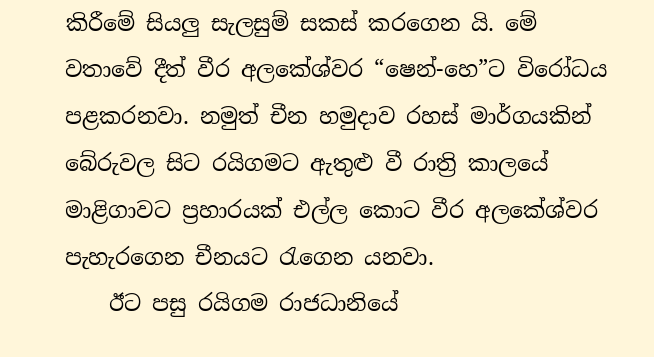කිරීමේ සියලු සැලසුම් සකස්‌ කරගෙන යි. මේ වතාවේ දීත් වීර අලකේශ්වර “ෂෙන්-හෙ”ට විරෝධය පළකරනවා. නමුත් චීන හමුදාව රහස්‌ මාර්ගයකින් බේරුවල සිට රයිගමට ඇතුළු වී රාත්‍රි කාලයේ මාළිගාවට ප්‍රහාරයක්‌ එල්ල කොට වීර අලකේශ්වර පැහැරගෙන චීනයට රැගෙන යනවා.
    ඊට පසු රයිගම රාජධානියේ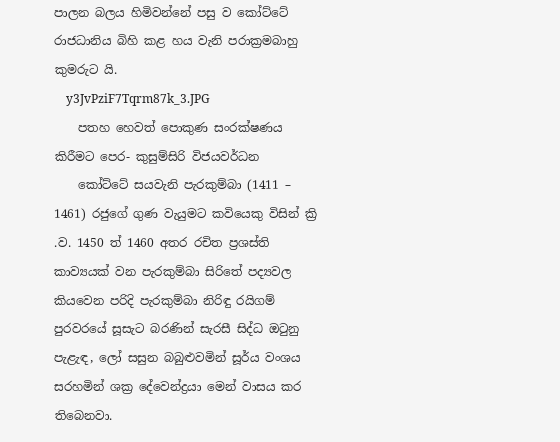පාලන බලය හිමිවන්නේ පසු ව කෝට්ටේ රාජධානිය බිහි කළ හය වැනි පරාක්‍රමබාහු කුමරුට යි.
    y3JvPziF7Tqrm87k_3.JPG
    පතහ හෙවත් පොකුණ සංරක්ෂණය කිරීමට පෙර- කුසුම්සිරි විජයවර්ධන
    කෝට්ටේ සයවැනි පැරකුම්බා (1411 – 1461) රජුගේ ගුණ වැයුමට කවියෙකු විසින් ක්‍රි .ව. 1450 ත් 1460 අතර රචිත ප්‍රශස්ති කාව්‍යයක් වන පැරකුම්බා සිරිතේ පද්‍යවල කියවෙන පරිදි පැරකුම්බා නිරිඳු රයිගම් පුරවරයේ සූසැට බරණින් සැරසී සිද්ධ ඔටුනු පැළැඳ, ලෝ සසුන බබුළුවමින් සූර්ය වංශය සරහමින් ශක්‍ර දේවෙන්ද්‍රයා මෙන් වාසය කර තිබෙනවා.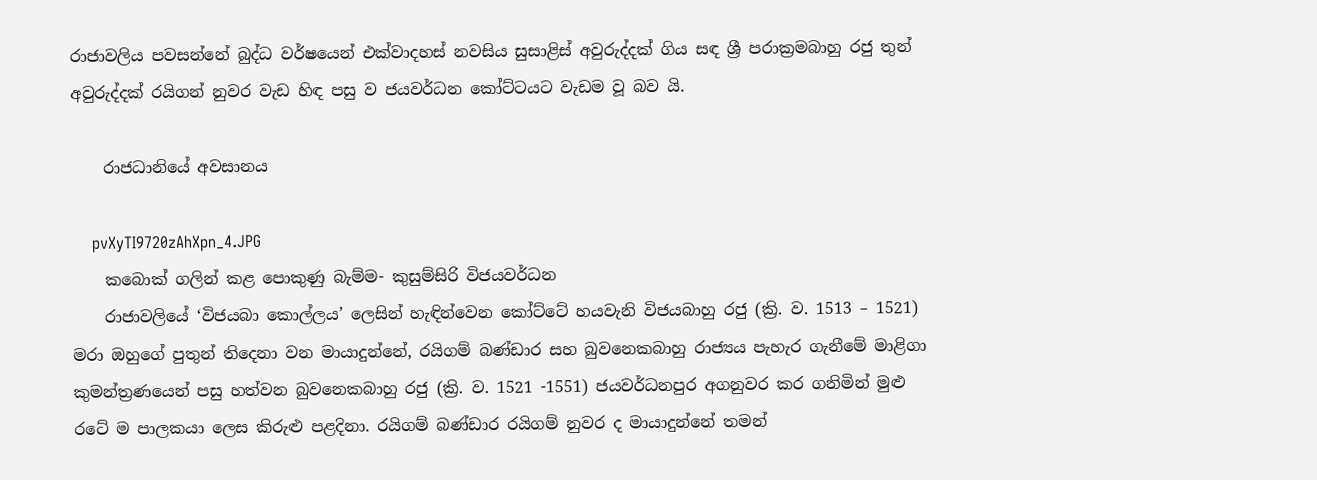රාජාවලිය පවසන්නේ බුද්ධ වර්ෂයෙන් එක්වාදහස් නවසිය සුසාළිස් අවුරුද්දක් ගිය සඳ ශ්‍රී පරාක්‍රමබාහු රජු තුන් අවුරුද්දක් රයිගන් නුවර වැඩ හිඳ පසු ව ජයවර්ධන කෝට්ටයට වැඩම වූ බව යි.

    රාජධානියේ අවසානය

    pvXyTI9720zAhXpn_4.JPG
    කබොක් ගලින් කළ පොකුණු බැම්ම- කුසුම්සිරි විජයවර්ධන
    රාජාවලියේ ‘විජයබා කොල්ලය’ ලෙසින් හැඳින්වෙන කෝට්ටේ හයවැනි විජයබාහු රජු (ක්‍රි. ව. 1513 – 1521) මරා ඔහුගේ පුතුන් තිදෙනා වන මායාදුන්නේ, රයිගම් බණ්ඩාර සහ බුවනෙකබාහු රාජ්‍යය පැහැර ගැනීමේ මාළිගා කුමන්ත්‍රණයෙන් පසු හත්වන බුවනෙකබාහු රජු (ක්‍රි. ව. 1521 -1551) ජයවර්ධනපුර අගනුවර කර ගනිමින් මුළු රටේ ම පාලකයා ලෙස කිරුළු පළදිනා. රයිගම් බණ්ඩාර රයිගම් නුවර ද මායාදුන්නේ තමන්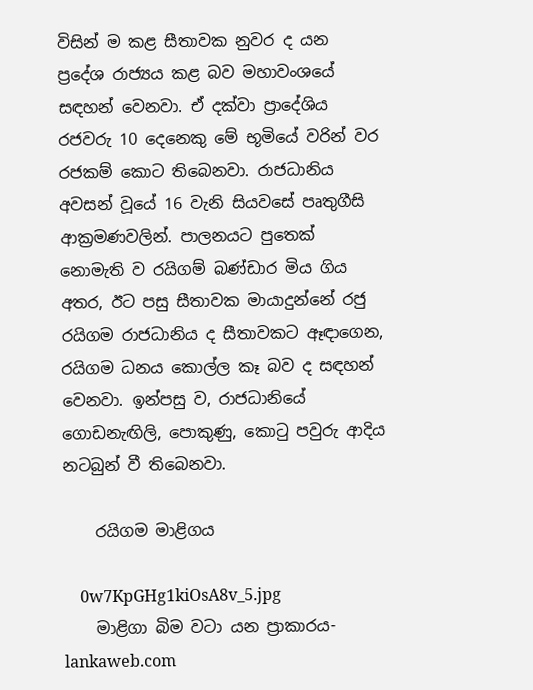විසින් ම කළ සීතාවක නුවර ද යන ප්‍රදේශ රාජ්‍යය කළ බව මහාවංශයේ සඳහන් වෙනවා. ඒ දක්වා ප්‍රාදේශිය රජවරු 10 දෙනෙකු මේ භූමියේ වරින් වර රජකම් කොට තිබෙනවා. රාජධානිය අවසන් වූයේ 16 වැනි සියවසේ පෘතුගීසි ආක්‍රමණවලින්. පාලනයට පුතෙක් නොමැති ව රයිගම් බණ්ඩාර මිය ගිය අතර, ඊට පසු සීතාවක මායාදුන්නේ රජු රයිගම රාජධානිය ද සීතාවකට ඈඳාගෙන, රයිගම ධනය කොල්ල කෑ බව ද සඳහන් වෙනවා. ඉන්පසු ව, රාජධානියේ ගොඩනැඟිලි, පොකුණු, කොටු පවුරු ආදිය නටබුන් වී තිබෙනවා.

    රයිගම මාළිගය

    0w7KpGHg1kiOsA8v_5.jpg
    මාළිගා බිම වටා යන ප්‍රාකාරය- lankaweb.com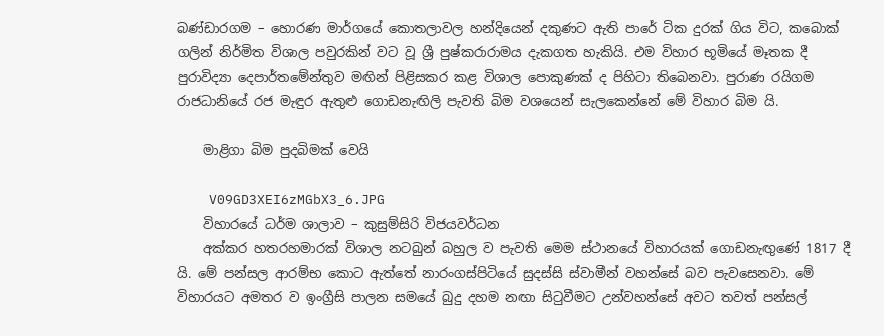බණ්ඩාරගම – හොරණ මාර්ගයේ කොතලාවල හන්දියෙන් දකුණට ඇති පාරේ ටික දුරක් ගිය විට, කබොක් ගලින් නිර්මිත විශාල පවුරකින් වට වූ ශ්‍රී පුෂ්කරාරාමය දැකගත හැකියි. එම විහාර භූමියේ මෑතක දී පුරාවිද්‍යා දෙපාර්තමේන්තුව මඟින් පිළිසකර කළ විශාල පොකුණක් ද පිහිටා තිබෙනවා. පුරාණ රයිගම රාජධානියේ රජ මැඳුර ඇතුළු ගොඩනැඟිලි පැවති බිම වශයෙන් සැලකෙන්නේ මේ විහාර බිම යි.

    මාළිගා බිම පුදබිමක් වෙයි

    V09GD3XEI6zMGbX3_6.JPG
    විහාරයේ ධර්ම ශාලාව – කුසුම්සිරි විජයවර්ධන
    අක්කර හතරහමාරක් විශාල නටබුන් බහුල ව පැවති මෙම ස්ථානයේ විහාරයක් ගොඩනැඟුණේ 1817 දී යි. මේ පන්සල ආරම්භ කොට ඇත්තේ නාරංගස්පිටියේ සුදස්සි ස්වාමීන් වහන්සේ බව පැවසෙනවා. මේ විහාරයට අමතර ව ඉංග්‍රීසි පාලන සමයේ බුදු දහම නඟා සිටුවීමට උන්වහන්සේ අවට තවත් පන්සල්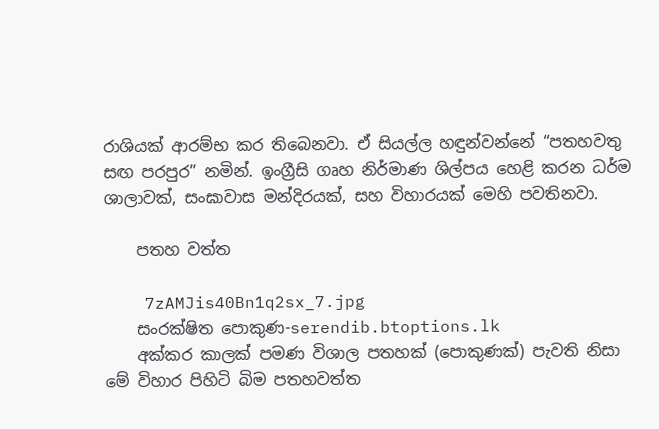රාශියක් ආරම්භ කර තිබෙනවා. ඒ සියල්ල හඳුන්වන්නේ “පතහවතු සඟ පරපුර” නමින්. ඉංග්‍රීසි ගෘහ නිර්මාණ ශිල්පය හෙළි කරන ධර්ම ශාලාවක්, සංඝාවාස මන්දිරයක්, සහ විහාරයක් මෙහි පවතිනවා.

    පතහ වත්ත

    7zAMJis40Bn1q2sx_7.jpg
    සංරක්ෂිත පොකුණ-serendib.btoptions.lk
    අක්කර කාලක් පමණ විශාල පතහක් (පොකුණක්) පැවති නිසා මේ විහාර පිහිටි බිම පතහවත්ත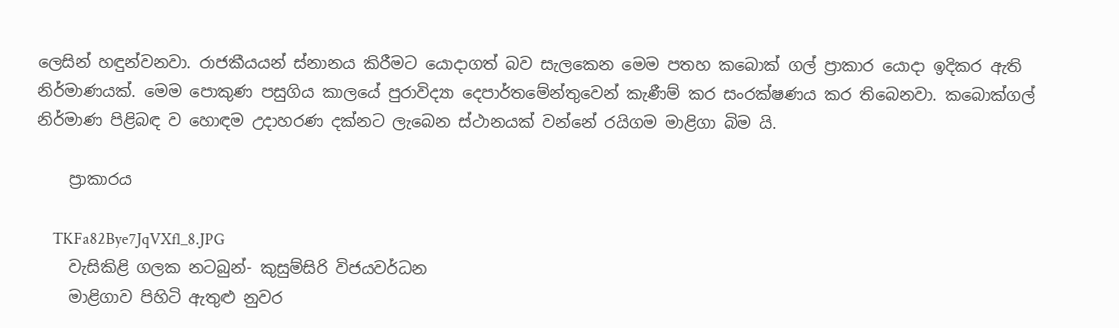ලෙසින් හඳුන්වනවා. රාජකීයයන් ස්නානය කිරීමට යොදාගත් බව සැලකෙන මෙම පතහ කබොක් ගල් ප්‍රාකාර යොදා ඉදිකර ඇති නිර්මාණයක්. මෙම පොකුණ පසුගිය කාලයේ පුරාවිද්‍යා දෙපාර්තමේන්තුවෙන් කැණීම් කර සංරක්ෂණය කර තිබෙනවා. කබොක්ගල් නිර්මාණ පිළිබඳ ව හොඳම උදාහරණ දක්නට ලැබෙන ස්ථානයක් වන්නේ රයිගම මාළිගා බිම යි.

    ප්‍රාකාරය

    TKFa82Bye7JqVXfl_8.JPG
    වැසිකිළි ගලක නටබුන්- කුසුම්සිරි විජයවර්ධන
    මාළිගාව පිහිටි ඇතුළු නුවර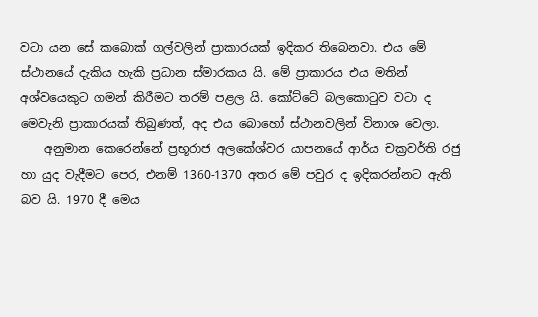වටා යන සේ කබොක් ගල්වලින් ප්‍රාකාරයක් ඉදිකර තිබෙනවා. එය මේ ස්ථානයේ දැකිය හැකි ප්‍රධාන ස්මාරකය යි. මේ ප්‍රාකාරය එය මතින් අශ්වයෙකුට ගමන් කිරීමට තරම් පළල යි. කෝට්ටේ බලකොටුව වටා ද මෙවැනි ප්‍රාකාරයක් තිබුණත්, අද එය බොහෝ ස්ථානවලින් විනාශ වෙලා.
    අනුමාන කෙරෙන්නේ ප්‍රභූරාජ අලකේශ්වර යාපනයේ ආර්ය චක්‍රවර්ති රජු හා යුද වැදීමට පෙර, එනම් 1360-1370 අතර මේ පවුර ද ඉදිකරන්නට ඇති බව යි. 1970 දී මෙය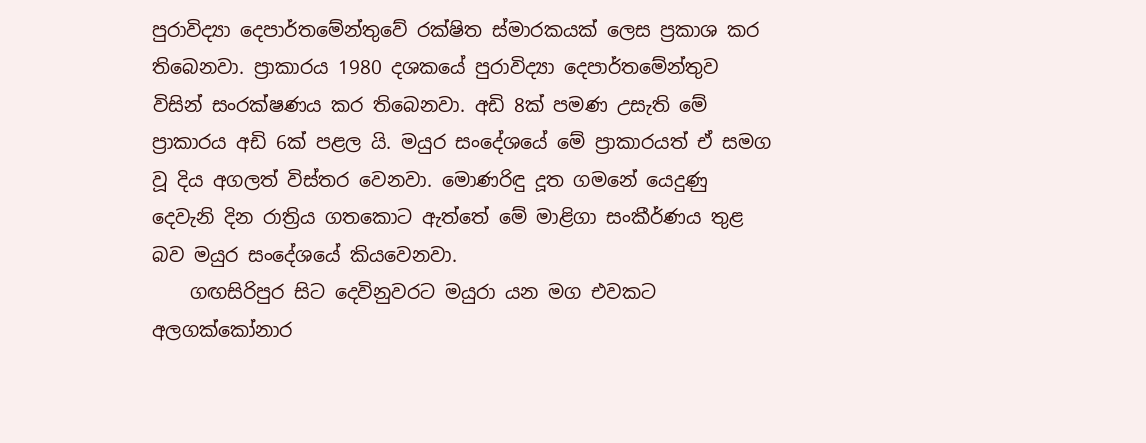පුරාවිද්‍යා දෙපාර්තමේන්තුවේ රක්ෂිත ස්මාරකයක් ලෙස ප්‍රකාශ කර තිබෙනවා. ප්‍රාකාරය 1980 දශකයේ පුරාවිද්‍යා දෙපාර්තමේන්තුව විසින් සංරක්ෂණය කර තිබෙනවා. අඩි 8ක් පමණ උසැති මේ ප්‍රාකාරය අඩි 6ක් පළල යි. මයුර සංදේශයේ මේ ප්‍රාකාරයත් ඒ සමග වූ දිය අගලත් විස්තර වෙනවා. මොණරිඳු දූත ගමනේ යෙදුණු දෙවැනි දින රාත්‍රිය ගතකොට ඇත්තේ මේ මාළිගා සංකීර්ණය තුළ බව මයුර සංදේශයේ කියවෙනවා.
    ගඟසිරිපුර සිට දෙවිනුවරට මයුරා යන මග එවකට අලගක්කෝනාර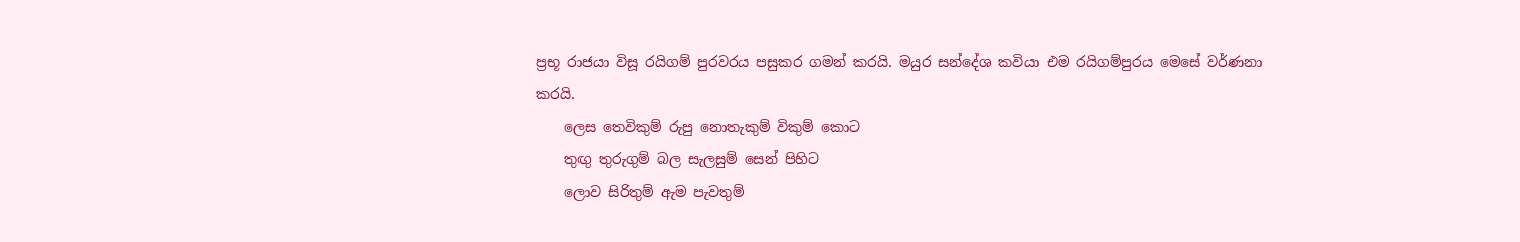ප්‍රභූ රාජයා විසූ රයිගම් පුරවරය පසුකර ගමන් කරයි. මයුර සන්දේශ කවියා එම රයිගම්පුරය මෙසේ වර්ණනා කරයි.
    ලෙස තෙවිකුම් රුපු නොතැකුම් විකුම් කොට
    තුඟු තුරුගුම් බල සැලසුම් සෙන් පිහිට
    ලොව සිරිතුම් ඇම පැවතුම්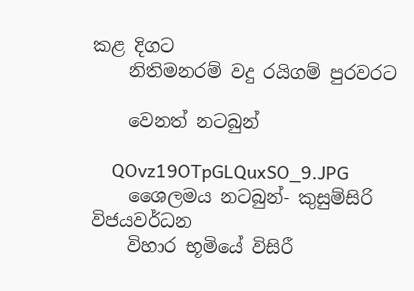කළ දිගට
    නිතිමනරම් වදු රයිගම් පුරවරට

    වෙනත් නටබුන්

    QOvz19OTpGLQuxSO_9.JPG
    ශෛලමය නටබුන්- කුසුම්සිරි විජයවර්ධන
    විහාර භූමියේ විසිරී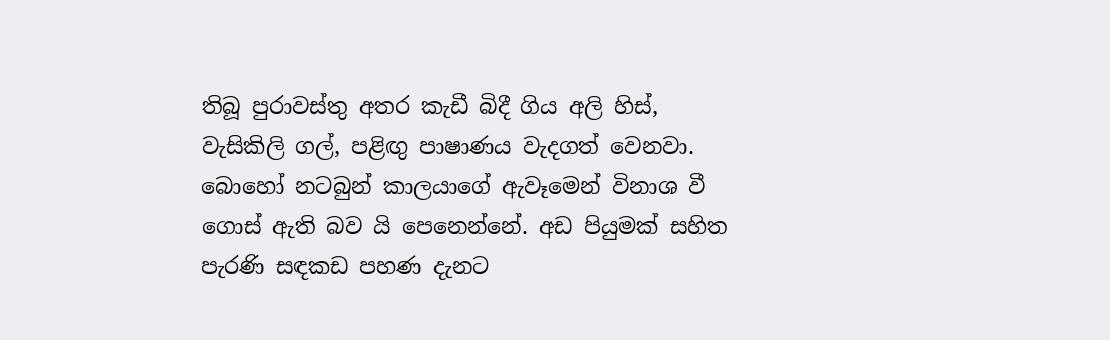තිබූ පුරාවස්තු අතර කැඩී බිදී ගිය අලි හිස්, වැසිකිලි ගල්, පළිඟු පාෂාණය වැදගත් වෙනවා. බොහෝ නටබුන් කාලයාගේ ඇවෑමෙන් විනාශ වී ගොස් ඇති බව යි පෙනෙන්නේ. අඩ පියුමක් සහිත පැරණි සඳකඩ පහණ දැනට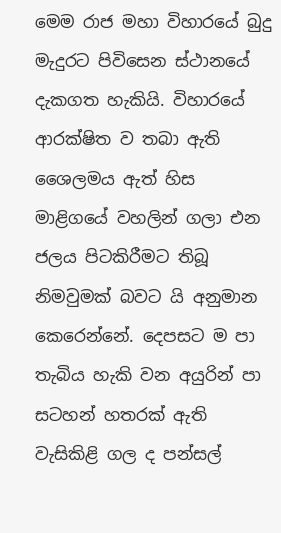මෙම රාජ මහා විහාරයේ බුදු මැදුරට පිවිසෙන ස්ථානයේ දැකගත හැකියි. විහාරයේ ආරක්ෂිත ව තබා ඇති ශෛලමය ඇත් හිස මාළිගයේ වහලින් ගලා එන ජලය පිටකිරීමට තිබූ නිමවුමක් බවට යි අනුමාන කෙරෙන්නේ. දෙපසට ම පා තැබිය හැකි වන අයුරින් පා සටහන් හතරක් ඇති වැසිකිළි ගල ද පන්සල්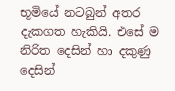භූමියේ නටබුන් අතර දැකගත හැකියි. එසේ ම නිරිත දෙසින් හා දකුණු දෙසින්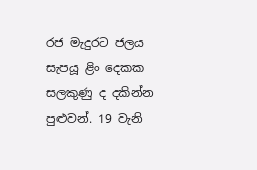රජ මැදුරට ජලය සැපයූ ළිං දෙකක සලකුණු ද දකින්න පුළුවන්. 19 වැනි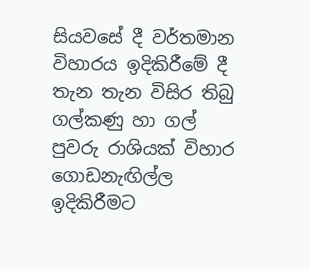සියවසේ දී වර්තමාන විහාරය ඉදිකිරීමේ දී තැන තැන විසිර තිබු ගල්කණු හා ගල් පුවරු රාශියක් විහාර ගොඩනැඟිල්ල ඉදිකිරීමට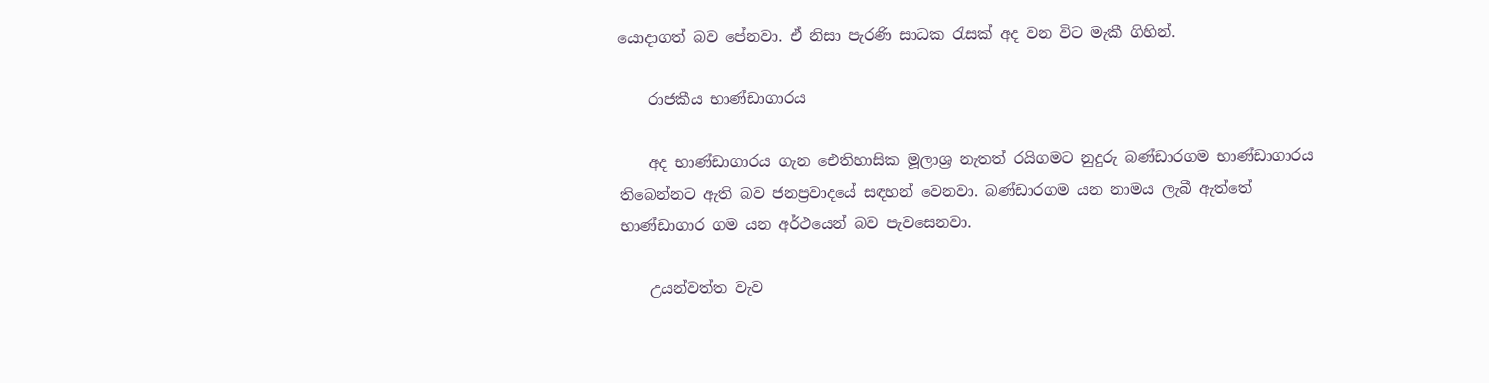යොදාගත් බව පේනවා. ඒ නිසා පැරණි සාධක රැසක් අද වන විට මැකී ගිහින්.

    රාජකීය භාණ්ඩාගාරය

    අද භාණ්ඩාගාරය ගැන ඓතිහාසික මූලාශ්‍ර නැතත් රයිගමට නුදුරු බණ්ඩාරගම භාණ්ඩාගාරය තිබෙන්නට ඇති බව ජනප්‍රවාදයේ සඳහන් වෙනවා. බණ්ඩාරගම යන නාමය ලැබී ඇත්තේ භාණ්ඩාගාර ගම යන අර්ථයෙන් බව පැවසෙනවා.

    උයන්වත්ත වැව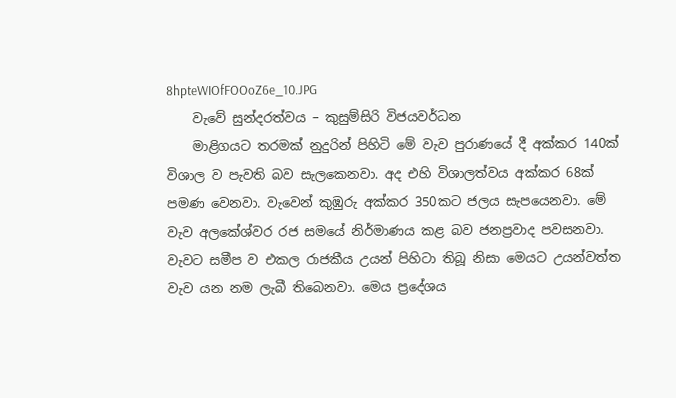8hpteWIOfFOOoZ6e_10.JPG
    වැවේ සුන්දරත්වය – කුසුම්සිරි විජයවර්ධන
    මාළිගයට තරමක් නුදුරින් පිහිටි මේ වැව පුරාණයේ දී අක්කර 140ක් විශාල ව පැවති බව සැලකෙනවා. අද එහි විශාලත්වය අක්කර 68ක් පමණ වෙනවා. වැවෙන් කුඹුරු අක්කර 350කට ජලය සැපයෙනවා. මේ වැව අලකේශ්වර රජ සමයේ නිර්මාණය කළ බව ජනප්‍රවාද පවසනවා. වැවට සමීප ව එකල රාජකීය උයන් පිහිටා තිබූ නිසා මෙයට උයන්වත්ත වැව යන නම ලැබී තිබෙනවා. මෙය ප්‍රදේශය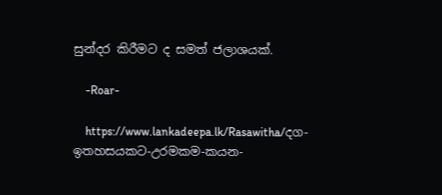සුන්දර කිරීමට ද සමත් ජලාශයක්.

    -Roar-

    https://www.lankadeepa.lk/Rasawitha/දග-ඉතහසයකට-උරමකම-කයන-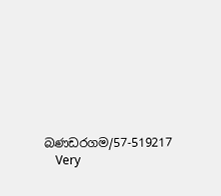බණඩරගම/57-519217
    Very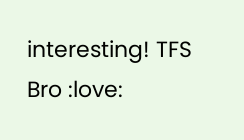interesting! TFS Bro :love: